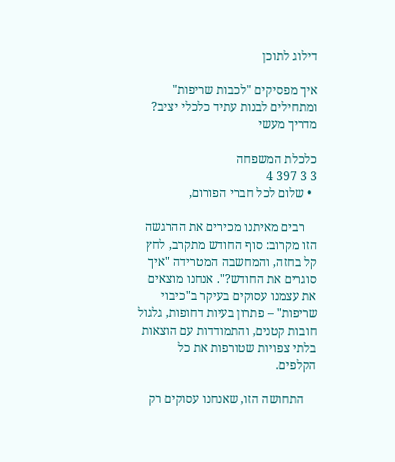דילוג לתוכן

איך מפסיקים "לכבות שריפות" ומתחילים לבנות עתיד כלכלי יציב? מדריך מעשי

כלכלת המשפחה
3 3 397 4
  • שלום לכל חברי הפורום,

    רבים מאיתנו מכירים את ההרגשה הזו מקרוב: סוף החודש מתקרב, לחץ קל בחזה, והמחשבה המטרידה "איך סוגרים את החודש?". אנחנו מוצאים את עצמנו עסוקים בעיקר ב"כיבוי שריפות" – פתרון בעיות דחופות, גלגול חובות קטנים, והתמודדות עם הוצאות בלתי צפויות שטורפות את כל הקלפים.

    התחושה הזו, שאנחנו עסוקים רק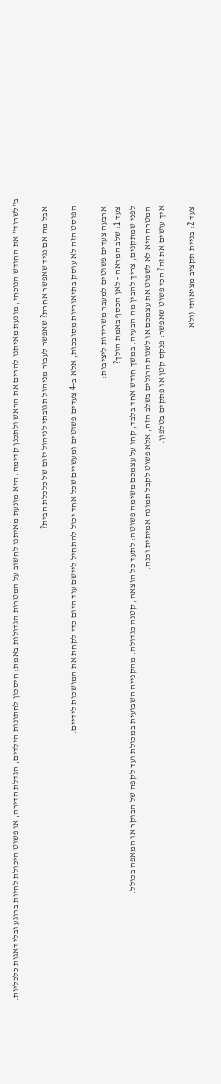ב"לשרוד" את החודש הנוכחי, מונעת מאיתנו להרים את הראש ולתכנן קדימה. היא מונעת מאיתנו לחשוב על המטרות הגדולות באמת: חיסכון לחתונות הילדים, הגדלת הדירה, או פשוט היכולת לחיות ברוגע ובלי דאגות כלכליות.

    אבל מה אם נגיד שאפשר אחרת? שאפשר לעבור מניהול תגובתי לניהול יזום של כלכלת הבית?

    הפוסט הזה לא עוסק בתיאוריות מסובכות, אלא ב-4 צעדים פשוטים ומעשיים שכל אחד יכול להתחיל ליישם עוד היום כדי לקחת את המושכות לידיים.

    ארבעה צעדים פשוטים למעבר משרידות ליציבות:
    צעד 1: שלב המראה - לאן הכסף באמת הולך?
    לפני שמתקנים, צריך להבין מה הבעיה. במשך חודש אחד בלבד, קחו על עצמכם משימה פשוטה: לתעד כל הוצאה, קטנה כגדולה. מהקנייה השבועית במכולת ועד לקפה של הבוקר או המאפה בכולל.
    המטרה היא לא לשפוט את עצמכם או לשנות הרגלים בשלב הזה, אלא פשוט לקבל תמונה אמיתית וכנה.
    איך עושים את זה? הכי פשוט שאפשר: פנקס קטן או פתקים בטלפון.

    צעד 2: בניית תקציב מציאותי (ולא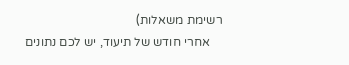רשימת משאלות)
    אחרי חודש של תיעוד, יש לכם נתונים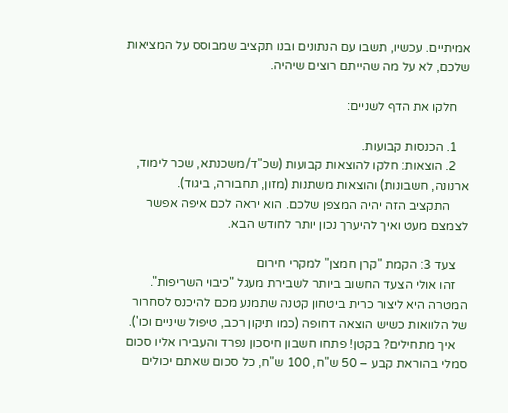אמיתיים. עכשיו, תשבו עם הנתונים ובנו תקציב שמבוסס על המציאות שלכם, לא על מה שהייתם רוצים שיהיה.

    חלקו את הדף לשניים:

    1. הכנסות קבועות.
    2. הוצאות: חלקו להוצאות קבועות (שכ"ד/משכנתא, שכר לימוד, ארנונה, חשבונות) והוצאות משתנות (מזון, תחבורה, ביגוד).
      התקציב הזה יהיה המצפן שלכם. הוא יראה לכם איפה אפשר לצמצם מעט ואיך להיערך נכון יותר לחודש הבא.

    צעד 3: הקמת "קרן חמצן" למקרי חירום
    זהו אולי הצעד החשוב ביותר לשבירת מעגל "כיבוי השריפות". המטרה היא ליצור כרית ביטחון קטנה שתמנע מכם להיכנס לסחרור של הלוואות כשיש הוצאה דחופה (כמו תיקון רכב, טיפול שיניים וכו').
    איך מתחילים? בקטן! פתחו חשבון חיסכון נפרד והעבירו אליו סכום סמלי בהוראת קבע – 50 ש"ח, 100 ש"ח, כל סכום שאתם יכולים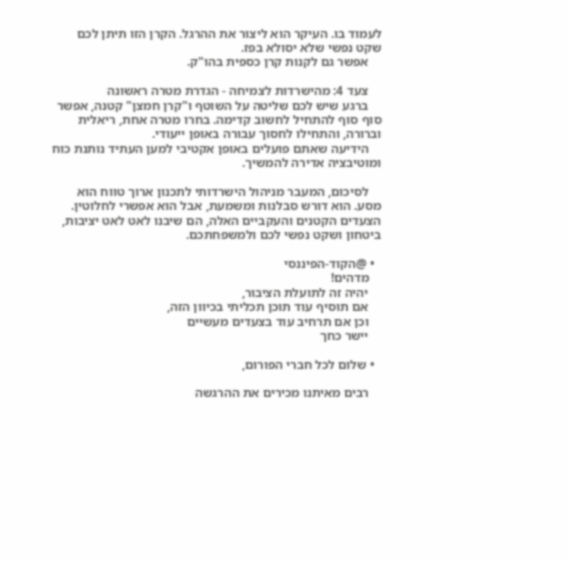לעמוד בו. העיקר הוא ליצור את ההרגל. הקרן הזו תיתן לכם שקט נפשי שלא יסולא בפז.
    אפשר גם לקנות קרן כספית בהו"ק.

    צעד 4: מהישרדות לצמיחה - הגדרת מטרה ראשונה
    ברגע שיש לכם שליטה על השוטף ו"קרן חמצן" קטנה, אפשר סוף סוף להתחיל לחשוב קדימה. בחרו מטרה אחת, ריאלית וברורה, והתחילו לחסוך עבורה באופן ייעודי.
    הידיעה שאתם פועלים באופן אקטיבי למען העתיד נותנת כוח ומוטיבציה אדירה להמשיך.

    לסיכום, המעבר מניהול הישרדותי לתכנון ארוך טווח הוא מסע. הוא דורש סבלנות ומשמעת, אבל הוא אפשרי לחלוטין. הצעדים הקטנים והעקביים האלה, הם שיבנו לאט לאט יציבות, ביטחון ושקט נפשי לכם ולמשפחתכם.

  • @הקוד-הפיננסי
    מדהים!
    יהיה זה לתועלת הציבור,
    אם תוסיף עוד תוכן תכליתי בכיוון הזה,
    וכן אם תרחיב עוד בצעדים מעשיים
    יישר כחך

  • שלום לכל חברי הפורום,

    רבים מאיתנו מכירים את ההרגשה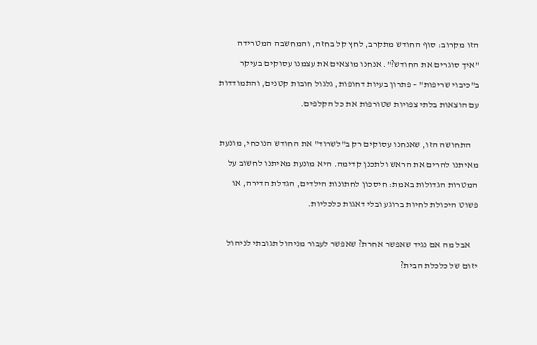הזו מקרוב: סוף החודש מתקרב, לחץ קל בחזה, והמחשבה המטרידה "איך סוגרים את החודש?". אנחנו מוצאים את עצמנו עסוקים בעיקר ב"כיבוי שריפות" – פתרון בעיות דחופות, גלגול חובות קטנים, והתמודדות עם הוצאות בלתי צפויות שטורפות את כל הקלפים.

    התחושה הזו, שאנחנו עסוקים רק ב"לשרוד" את החודש הנוכחי, מונעת מאיתנו להרים את הראש ולתכנן קדימה. היא מונעת מאיתנו לחשוב על המטרות הגדולות באמת: חיסכון לחתונות הילדים, הגדלת הדירה, או פשוט היכולת לחיות ברוגע ובלי דאגות כלכליות.

    אבל מה אם נגיד שאפשר אחרת? שאפשר לעבור מניהול תגובתי לניהול יזום של כלכלת הבית?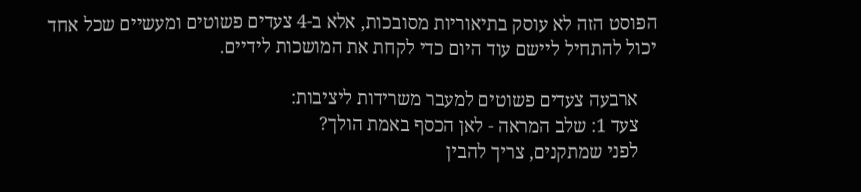הפוסט הזה לא עוסק בתיאוריות מסובכות, אלא ב-4 צעדים פשוטים ומעשיים שכל אחד יכול להתחיל ליישם עוד היום כדי לקחת את המושכות לידיים.

    ארבעה צעדים פשוטים למעבר משרידות ליציבות:
    צעד 1: שלב המראה - לאן הכסף באמת הולך?
    לפני שמתקנים, צריך להבין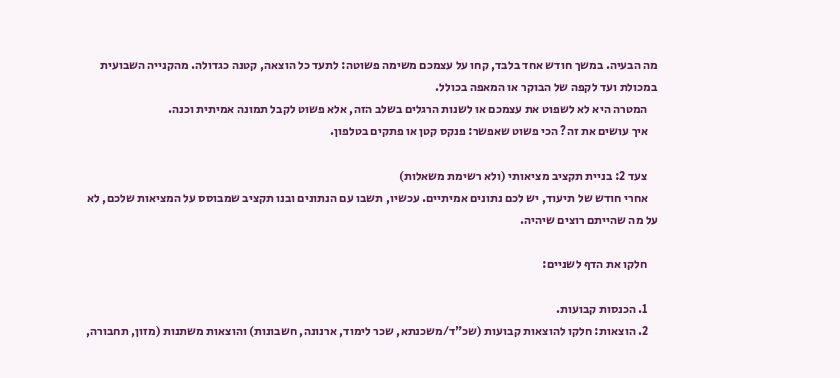מה הבעיה. במשך חודש אחד בלבד, קחו על עצמכם משימה פשוטה: לתעד כל הוצאה, קטנה כגדולה. מהקנייה השבועית במכולת ועד לקפה של הבוקר או המאפה בכולל.
    המטרה היא לא לשפוט את עצמכם או לשנות הרגלים בשלב הזה, אלא פשוט לקבל תמונה אמיתית וכנה.
    איך עושים את זה? הכי פשוט שאפשר: פנקס קטן או פתקים בטלפון.

    צעד 2: בניית תקציב מציאותי (ולא רשימת משאלות)
    אחרי חודש של תיעוד, יש לכם נתונים אמיתיים. עכשיו, תשבו עם הנתונים ובנו תקציב שמבוסס על המציאות שלכם, לא על מה שהייתם רוצים שיהיה.

    חלקו את הדף לשניים:

    1. הכנסות קבועות.
    2. הוצאות: חלקו להוצאות קבועות (שכ"ד/משכנתא, שכר לימוד, ארנונה, חשבונות) והוצאות משתנות (מזון, תחבורה,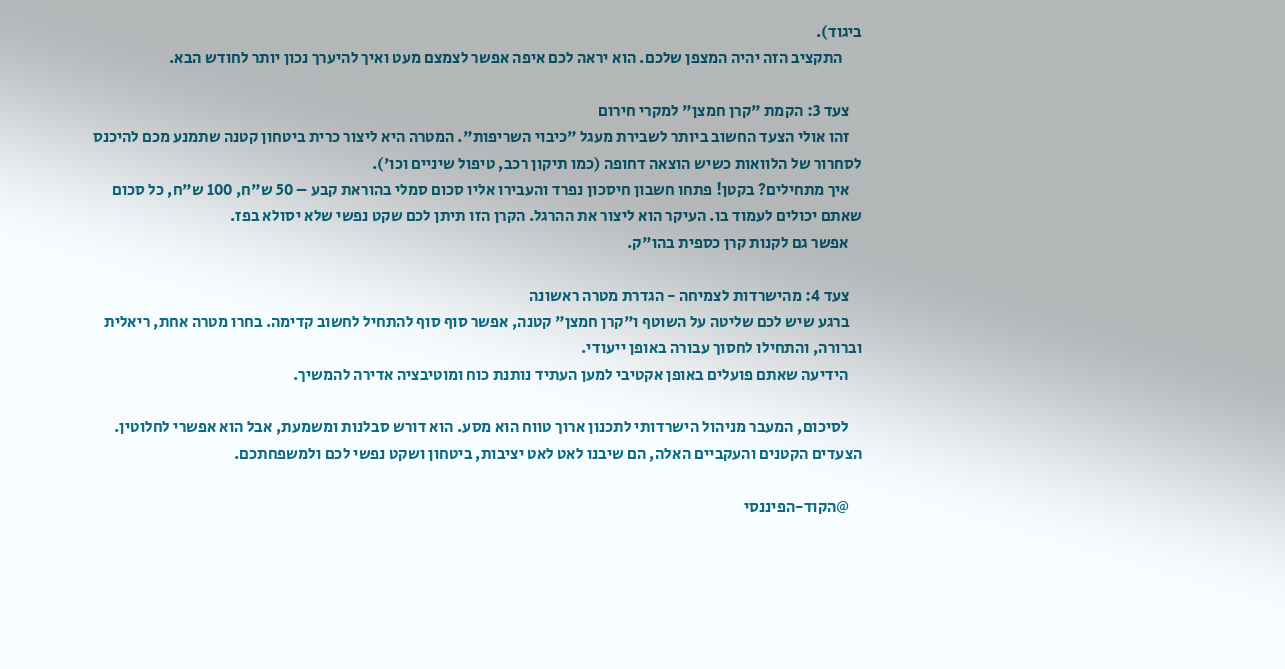ביגוד).
      התקציב הזה יהיה המצפן שלכם. הוא יראה לכם איפה אפשר לצמצם מעט ואיך להיערך נכון יותר לחודש הבא.

    צעד 3: הקמת "קרן חמצן" למקרי חירום
    זהו אולי הצעד החשוב ביותר לשבירת מעגל "כיבוי השריפות". המטרה היא ליצור כרית ביטחון קטנה שתמנע מכם להיכנס לסחרור של הלוואות כשיש הוצאה דחופה (כמו תיקון רכב, טיפול שיניים וכו').
    איך מתחילים? בקטן! פתחו חשבון חיסכון נפרד והעבירו אליו סכום סמלי בהוראת קבע – 50 ש"ח, 100 ש"ח, כל סכום שאתם יכולים לעמוד בו. העיקר הוא ליצור את ההרגל. הקרן הזו תיתן לכם שקט נפשי שלא יסולא בפז.
    אפשר גם לקנות קרן כספית בהו"ק.

    צעד 4: מהישרדות לצמיחה - הגדרת מטרה ראשונה
    ברגע שיש לכם שליטה על השוטף ו"קרן חמצן" קטנה, אפשר סוף סוף להתחיל לחשוב קדימה. בחרו מטרה אחת, ריאלית וברורה, והתחילו לחסוך עבורה באופן ייעודי.
    הידיעה שאתם פועלים באופן אקטיבי למען העתיד נותנת כוח ומוטיבציה אדירה להמשיך.

    לסיכום, המעבר מניהול הישרדותי לתכנון ארוך טווח הוא מסע. הוא דורש סבלנות ומשמעת, אבל הוא אפשרי לחלוטין. הצעדים הקטנים והעקביים האלה, הם שיבנו לאט לאט יציבות, ביטחון ושקט נפשי לכם ולמשפחתכם.

    @הקוד-הפיננסי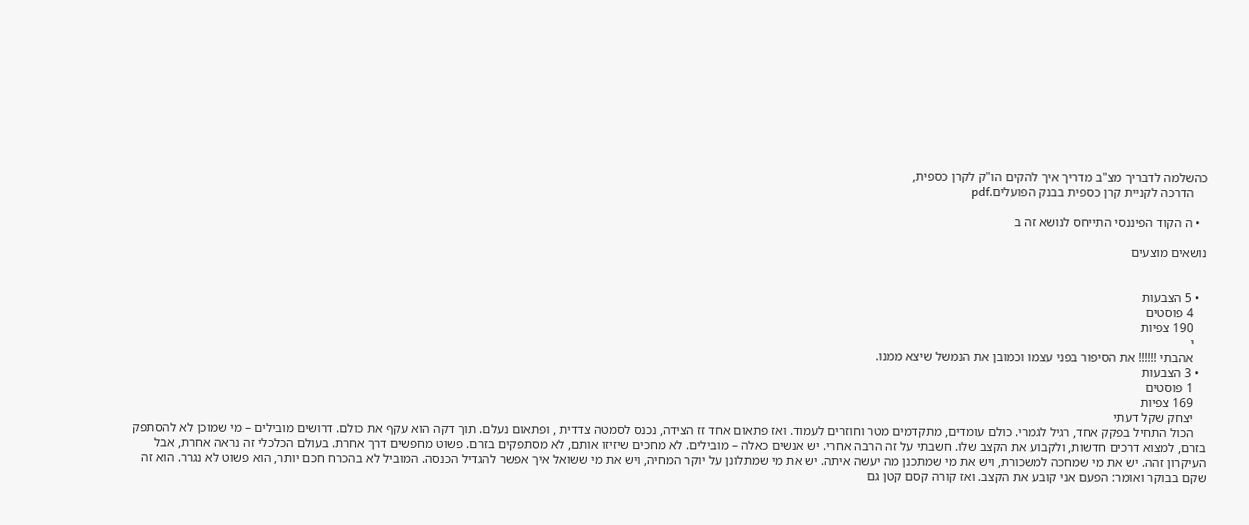כהשלמה לדבריך מצ"ב מדריך איך להקים הו"ק לקרן כספית,
    הדרכה לקניית קרן כספית בבנק הפועלים.pdf

  • ה הקוד הפיננסי התייחס לנושא זה ב

נושאים מוצעים


  • 5 הצבעות
    4 פוסטים
    190 צפיות
    י
    אהבתי !!!!!! את הסיפור בפני עצמו וכמובן את הנמשל שיצא ממנו.
  • 3 הצבעות
    1 פוסטים
    169 צפיות
    יצחק שקל דעתי
    הכול התחיל בפקק אחד, רגיל לגמרי. כולם עומדים, מתקדמים מטר וחוזרים לעמוד. ואז פתאום אחד זז הצידה, נכנס לסמטה צדדית , ופתאום נעלם. תוך דקה הוא עקף את כולם. דרושים מובילים – מי שמוכן לא להסתפק בזרם, למצוא דרכים חדשות, ולקבוע את הקצב שלו. חשבתי על זה הרבה אחרי. יש אנשים כאלה – מובילים. לא מחכים שיזיזו אותם, לא מסתפקים בזרם. פשוט מחפשים דרך אחרת. בעולם הכלכלי זה נראה אחרת, אבל העיקרון זהה. יש את מי שמחכה למשכורת, ויש את מי שמתכנן מה יעשה איתה. יש את מי שמתלונן על יוקר המחיה, ויש את מי ששואל איך אפשר להגדיל הכנסה. המוביל לא בהכרח חכם יותר, הוא פשוט לא נגרר. הוא זה שקם בבוקר ואומר: הפעם אני קובע את הקצב. ואז קורה קסם קטן גם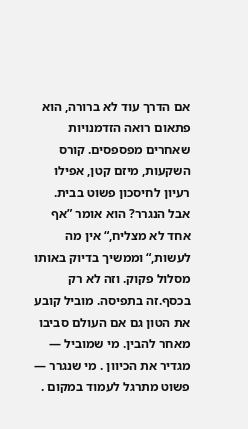אם הדרך עוד לא ברורה, הוא פתאום רואה הזדמנויות שאחרים מפספסים. קורס השקעות, מיזם קטן, אפילו רעיון לחיסכון פשוט בבית. אבל הנגרר? הוא אומר ”אף אחד לא מצליח,“ אין מה לעשות,“ וממשיך בדיוק באותו מסלול פקוק. וזה לא רק בכסף.זה בתפיסה. מוביל קובע את הטון גם אם העולם סביבו מאחר להבין. מי שמוביל — מגדיר את הכיוון . מי שנגרר — פשוט מתרגל לעמוד במקום .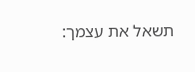תשאל את עצמך: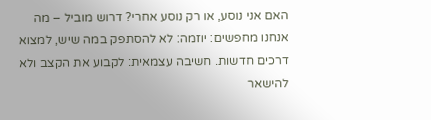האם אני נוסע, או רק נוסע אחרי? דרוש מוביל – מה אנחנו מחפשים: יוזמה: לא להסתפק במה שיש, למצוא דרכים חדשות. חשיבה עצמאית: לקבוע את הקצב ולא להישאר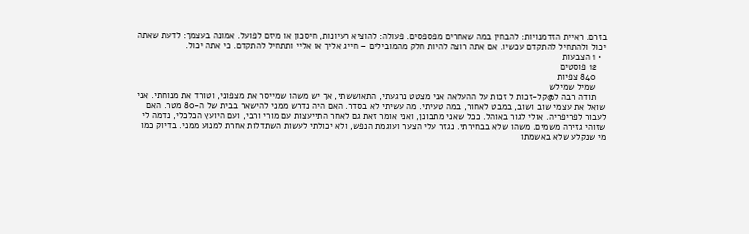בזרם. ראיית הזדמנויות: להבחין במה שאחרים מפספסים. פעולה: להוציא רעיונות, חיסכון או מיזם לפועל. אמונה בעצמך: לדעת שאתה יכול ולהתחיל להתקדם עכשיו. אם אתה רוצה להיות חלק מהמובילים – חייג אליך או אליי ותתחיל להתקדם. כי אתה יכול.
  • 1 הצבעות
    12 פוסטים
    840 צפיות
    שמיל שמילש
    תודה רבה ל@קל-זכות ל זכות על ההעלאה אני מצטט נרגעתי, התאוששתי, אך יש משהו שמייסר את מצפוני, וטורד את מנוחתי. אני שואל את עצמי שוב ושוב, במבט לאחור, במה טעיתי. מה עשיתי לא בסדר. האם היה נדרש ממני להישאר בבית של ה-80 מטר. האם לעבור לפריפריה. אולי לגור באוהל. ככל שאני מתבונן, ואני אומר זאת גם לאחר התייעצות עם מורי ורבי, ועם היועץ הכלכלי, נדמה לי שזוהי גזירה משמים. משהו שלא בבחירתי. נגזר עלי הצער ועוגמת הנפש, ולא יכולתי לעשות השתדלות אחרת למנוע ממני. בדיוק כמו מי שנקלע שלא באשמתו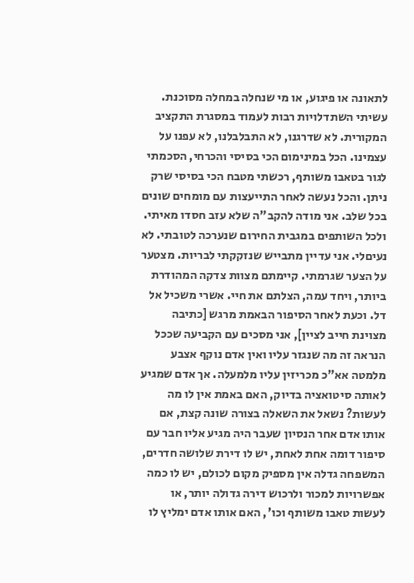לתאונה או פיגוע, או מי שנחלה במחלה מסוכנת. עשיתי השתדלויות רבות לעמוד במסגרת התקציב המקורית. לא שדרגנו, לא התבלבלנו, לא עפנו על עצמינו. הכל במינימום הכי בסיסי והכרחי, הסכמתי לגור בטאבו משותף, רכשתי מטבח הכי בסיסי שרק ניתן. והכל נעשה לאחר התייעצות עם מומחים שונים בכל שלב. אני מודה להקב"ה שלא עזב חסדו מאיתי. ולכל השותפים במגבית החירום שנערכה לטובתי. לא נעיםלי. אני עדיין מתבייש שנזקקתי לבריות. מצטער על הצער שגרמתי. קיימתם מצוות צדקה המהודרת ביותר, ויחד עמה, הצלתם את חיי. אשרי משכיל אל דל. וכעת לאחר הסיפור הבאמת מרגש [כתיבה מצוינת חייב לציין], אני מסכים עם הקביעה שככל הנראה זה מה שנגזר עליו ואין אדם נוקף אצבע מלמטה אא"כ מכריזין עליו מלמעלה. אך אדם שמגיע לאותה סיטואציה בדיוק, האם באמת אין לו מה לעשות? נשאל את השאלה בצורה שונה קצת, אם אותו אדם אחר הנסיון שעבר היה מגיע אליו חבר עם סיפור דומה אחת לאחת, יש לו דירת שלושה חדרים, המשפחה גדלה אין מספיק מקום לכולם, יש לו כמה אפשרויות למכור ולרכוש דירה גדולה יותר, או לעשות טאבו משותף וכו', האם אותו אדם ימליץ לו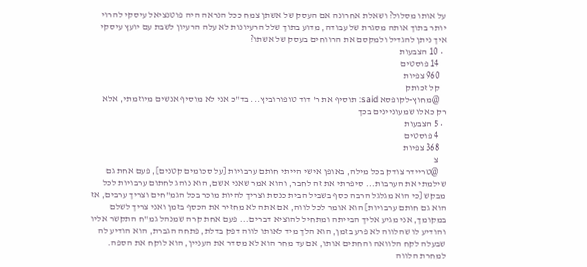על אותו מסלול? ושאלת אחרונה אם העסק של אשתן צמח ככל הנראה היה פוטנציאל עיסקי להרוי יותר בתוך אותה מסגרת של עבודה, מדוע בתוך שלל הרעיונות לא עלה הרעיון לשבת עם יועץ עיסקי איך ניתן להגדיל ולמקסם את הרווחים בעסק של אשתו?
  • 10 הצבעות
    14 פוסטים
    960 צפיות
    קל זכותק
    @מחוץ-לקופסא said: תוסיף את ר' דוד טופורוביץ... בד"כ אני לא מוסיף אנשים מיוזמתי, אלא רק כאלו שמעוניינים בכך
  • 5 הצבעות
    4 פוסטים
    368 צפיות
    צ
    @טריידר צודק בכל מילה, באופן אישי הייתי חותם ערבויות [על סכומים קטנים], פעם אחת גם שילמתי את הערבות... סיפרתי את זה לחבר, והוא אמר שאני אשם, הוא נוהג לחתום ערבויות לכל מבקש [כי הוא מגלגל הרבה כסף בשביל הבית כנסת וצריך להיות מוכר בכל הגמ"חים וצריך ערבים, אז הוא גם חותם ערבויות] הוא אומר לכל לווה, אם אתה לא מחזיר את הכסף בזמן ואני צריך לשלם במקומך, אני מגיע אליך הבייתה ומתחיל להוציא דברים... פעם אחת קרה שמנהל גמ"ח התקשר אליו והודיע לו שהלווה לא פרע בזמן, הוא הלך מיד לאותו לווה דפק בדלת, פתחה הגברת, הוא הודיע לה שבעלה לקח הלוואה והחתים אותו, אם עד מחר הוא לא מסדר את העניין, הוא לוקח את הספה. למחרת הלווה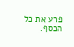פרע את כל הכסף.